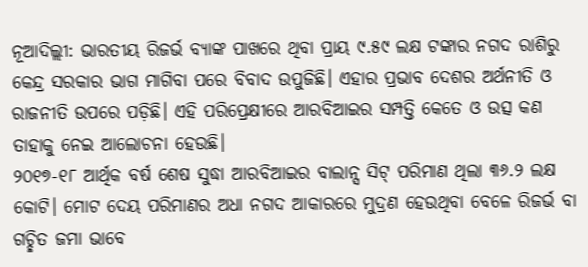ନୂଆଦିଲ୍ଲୀ: ଭାରତୀୟ ରିଜର୍ଭ ବ୍ୟାଙ୍କ ପାଖରେ ଥିବା ପ୍ରାୟ ୯.୫୯ ଲକ୍ଷ ଟଙ୍କାର ନଗଦ ରାଶିରୁ କେନ୍ଦ୍ର ସରକାର ଭାଗ ମାଗିବା ପରେ ବିବାଦ ଉପୁଜିଛି। ଏହାର ପ୍ରଭାବ ଦେଶର ଅର୍ଥନୀତି ଓ ରାଜନୀତି ଉପରେ ପଡ଼ିଛି। ଏହି ପରିପ୍ରେକ୍ଷୀରେ ଆରବିଆଇର ସମ୍ପତ୍ତି କେତେ ଓ ଉତ୍ସ କଣ ତାହାକୁ ନେଇ ଆଲୋଚନା ହେଉଛି।
୨୦୧୭-୧୮ ଆର୍ଥିକ ବର୍ଷ ଶେଷ ସୁଦ୍ଧା ଆରବିଆଇର ବାଲାନ୍ସ ସିଟ୍ ପରିମାଣ ଥିଲା ୩୬.୨ ଲକ୍ଷ କୋଟି। ମୋଟ ଦେୟ ପରିମାଣର ଅଧା ନଗଦ ଆକାରରେ ମୁଦ୍ରଣ ହେଉଥିବା ବେଳେ ରିଜର୍ଭ ବା ଗଚ୍ଛିତ ଜମା ଭାବେ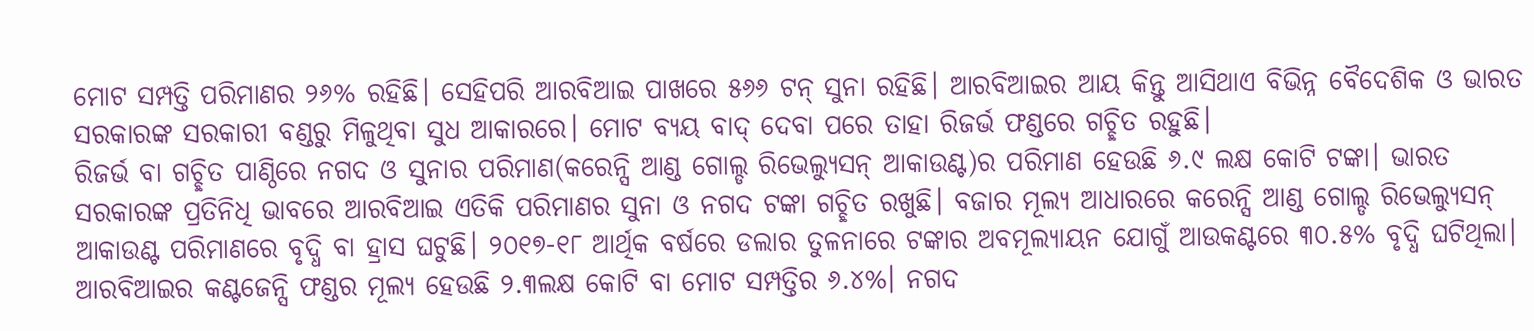ମୋଟ ସମ୍ପତ୍ତି ପରିମାଣର ୨୬% ରହିଛି। ସେହିପରି ଆରବିଆଇ ପାଖରେ ୫୬୬ ଟନ୍ ସୁନା ରହିଛି। ଆରବିଆଇର ଆୟ କିନ୍ତୁ ଆସିଥାଏ ବିଭିନ୍ନ ବୈଦେଶିକ ଓ ଭାରତ ସରକାରଙ୍କ ସରକାରୀ ବଣ୍ଡରୁ ମିଳୁଥିବା ସୁଧ ଆକାରରେ। ମୋଟ ବ୍ୟୟ ବାଦ୍ ଦେବା ପରେ ତାହା ରିଜର୍ଭ ଫଣ୍ଡରେ ଗଚ୍ଛିତ ରହୁଛି।
ରିଜର୍ଭ ବା ଗଚ୍ଛିତ ପାଣ୍ଠିରେ ନଗଦ ଓ ସୁନାର ପରିମାଣ(କରେନ୍ସି ଆଣ୍ଡ ଗୋଲ୍ଡ ରିଭେଲ୍ୟୁସନ୍ ଆକାଉଣ୍ଟ)ର ପରିମାଣ ହେଉଛି ୬.୯ ଲକ୍ଷ କୋଟି ଟଙ୍କା। ଭାରତ ସରକାରଙ୍କ ପ୍ରତିନିଧି ଭାବରେ ଆରବିଆଇ ଏତିକି ପରିମାଣର ସୁନା ଓ ନଗଦ ଟଙ୍କା ଗଚ୍ଛିତ ରଖୁଛି। ବଜାର ମୂଲ୍ୟ ଆଧାରରେ କରେନ୍ସି ଆଣ୍ଡ ଗୋଲ୍ଡ ରିଭେଲ୍ୟୁସନ୍ ଆକାଉଣ୍ଟ ପରିମାଣରେ ବୃଦ୍ଧି ବା ହ୍ରାସ ଘଟୁଛି। ୨୦୧୭-୧୮ ଆର୍ଥିକ ବର୍ଷରେ ଡଲାର ତୁଳନାରେ ଟଙ୍କାର ଅବମୂଲ୍ୟାୟନ ଯୋଗୁଁ ଆଉକଣ୍ଟରେ ୩୦.୫% ବୃଦ୍ଧି ଘଟିଥିଲା।
ଆରବିଆଇର କଣ୍ଟଜେନ୍ସି ଫଣ୍ଡର ମୂଲ୍ୟ ହେଉଛି ୨.୩ଲକ୍ଷ କୋଟି ବା ମୋଟ ସମ୍ପତ୍ତିର ୬.୪%। ନଗଦ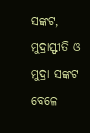ସଙ୍କଟ, ମୁଦ୍ରାସ୍ଫୀତି ଓ ମୁଦ୍ରା ସଙ୍କଟ ବେଳେ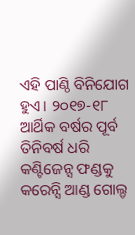ଏହି ପାଣ୍ଠି ବିନିଯୋଗ ହୁଏ। ୨୦୧୭-୧୮ ଆର୍ଥିକ ବର୍ଷର ପୂର୍ବ ତିନିବର୍ଷ ଧରି କଣ୍ଟିଜେନ୍ସ ଫଣ୍ଡକୁ କରେନ୍ସି ଆଣ୍ଡ ଗୋଲ୍ଡ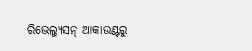ରିଭେଲ୍ୟୁସନ୍ ଆକାଉଣ୍ଟରୁ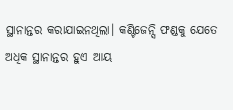ସ୍ଥାନାନ୍ତର କରାଯାଇନଥିଲା। କଣ୍ଟିଜେନ୍ସି ଫଣ୍ଡକୁ ଯେତେ ଅଧିକ ସ୍ଥାନାନ୍ତର ହୁଏ ଆୟ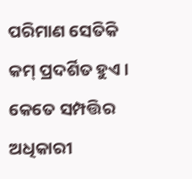ପରିମାଣ ସେତିକି କମ୍ ପ୍ରଦର୍ଶିତ ହୁଏ।
କେତେ ସମ୍ପତ୍ତିର ଅଧିକାରୀ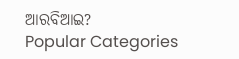ଆରବିଆଇ?
Popular Categories